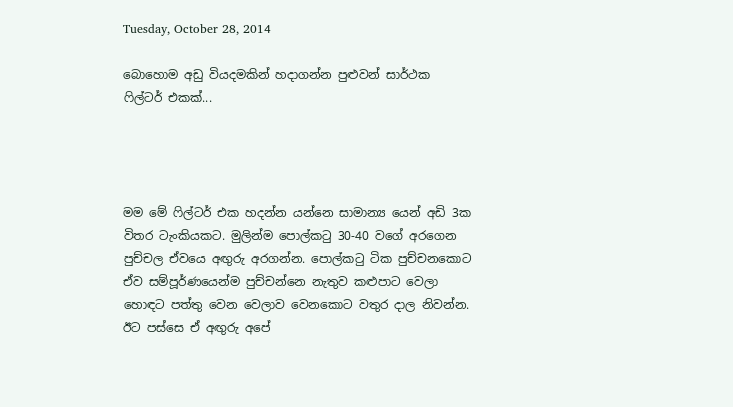Tuesday, October 28, 2014

බොහොම අඩු වියදමකින් හදාගන්න පුළුවන් සාර්ථක ෆිල්ටර් එකක්...




මම මේ ෆිල්ටර් එක හදන්න යන්නෙ සාමාන්‍ය යෙන් අඩි 3ක විතර ටැංකියකට. මුලින්ම පොල්කටු 30-40 වගේ අරගෙන පුච්චල ඒවයෙ අඟුරු අරගන්න. පොල්කටු ටික පුච්චනකොට ඒව සම්පූර්ණයෙන්ම පුච්චන්නෙ නැතුව කළුපාට වෙලා හොඳට පත්තු වෙන වෙලාව වෙනකොට වතුර දාල නිවන්න. ඊට පස්සෙ ඒ අඟුරු අපේ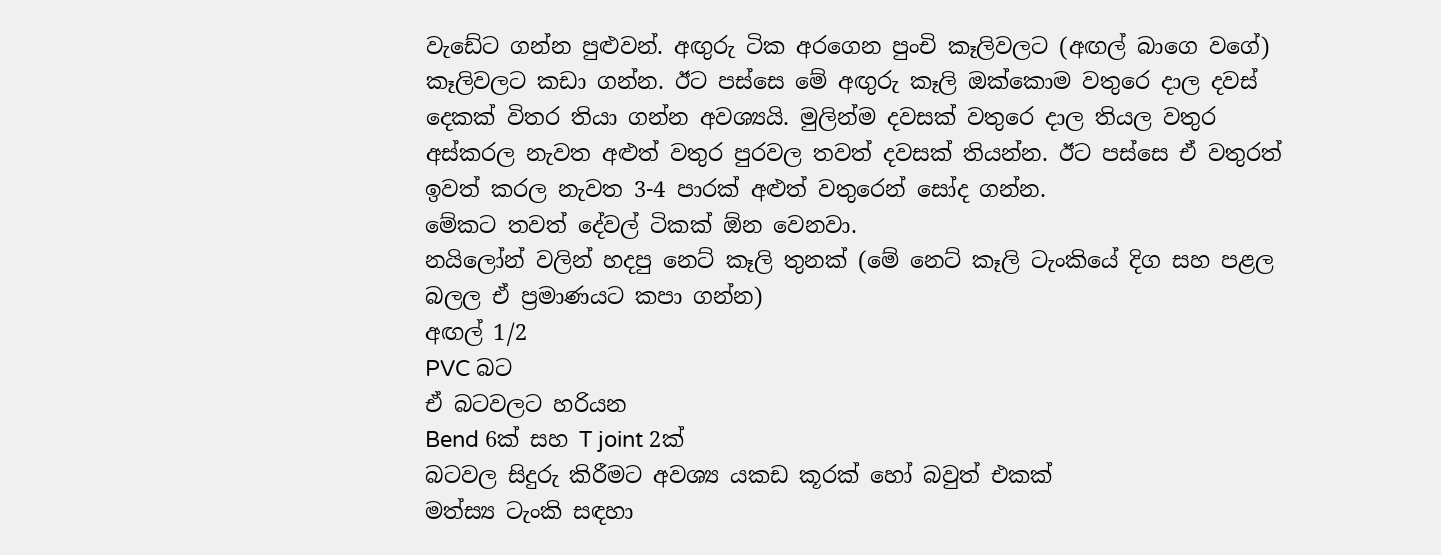වැඩේට ගන්න පුළුවන්. අඟුරු ටික අරගෙන පුංචි කෑලිවලට (අඟල් බාගෙ වගේ) කෑලිවලට කඩා ගන්න. ඊට පස්සෙ මේ අඟුරු කෑලි ඔක්කොම වතුරෙ දාල දවස් දෙකක් විතර තියා ගන්න අවශ්‍යයි. මුලින්ම දවසක් වතුරෙ දාල තියල වතුර අස්කරල නැවත අළුත් වතුර පුරවල තවත් දවසක් තියන්න. ඊට පස්සෙ ඒ වතුරත් ඉවත් කරල නැවත 3-4 පාරක් අළුත් වතුරෙන් සෝද ගන්න.
මේකට තවත් දේවල් ටිකක් ඕන වෙනවා.
නයිලෝන් වලින් හදපු නෙට් කෑලි තුනක් (මේ නෙට් කෑලි ටැංකියේ දිග සහ පළල බලල ඒ ප්‍රමාණයට කපා ගන්න)
අඟල් 1/2
PVC බට
ඒ බටවලට හරියන
Bend 6ක් සහ T joint 2ක්
බටවල සිදුරු කිරීමට අවශ්‍ය යකඩ කූරක් හෝ බවුත් එකක්
මත්ස්‍ය ටැංකි සඳහා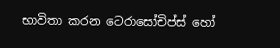භාවිතා කරන ටෙරාසෝචිප්ස් හෝ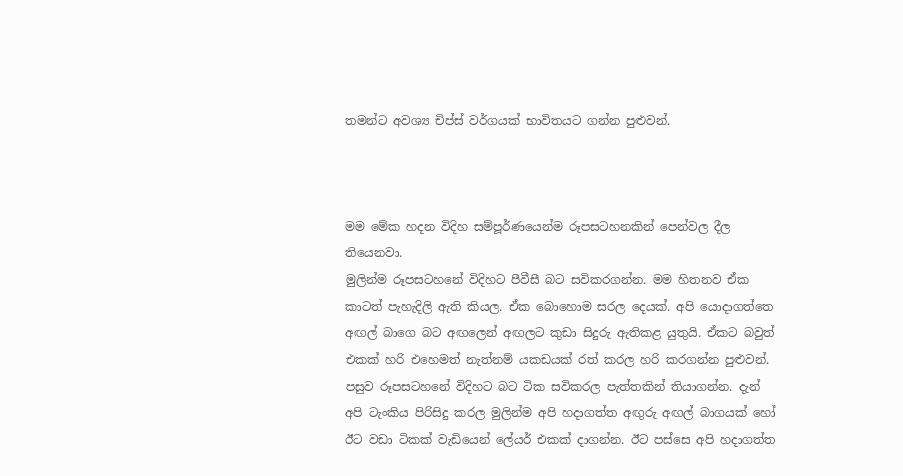තමන්ට අවශ්‍ය චිප්ස් වර්ගයක් භාවිතයට ගන්න පුළුවන්.



මම මේක හදන විදිහ සම්පූර්ණයෙන්ම රූපසටහනකින් පෙන්වල දීල තියෙනවා.
මුලින්ම රූපසටහනේ විදිහට පීවීසී බට සවිකරගන්න. මම හිතනව ඒක කාටත් පැහැදිලි ඇති කියල. ඒක බොහොම සරල දෙයක්. අපි යොදාගත්තෙ අඟල් බාගෙ බට අඟලෙන් අඟලට කුඩා සිදුරු ඇතිකළ යුතුයි. ඒකට බවුත් එකක් හරි එහෙමත් නැත්නම් යකඩයක් රත් කරල හරි කරගන්න පුළුවන්. පසුව රූපසටහනේ විදිහට බට ටික සවිකරල පැත්තකින් තියාගන්න. දැන් අපි ටැංකිය පිරිසිදු කරල මුලින්ම අපි හදාගත්ත අඟුරු අඟල් බාගයක් හෝ ඊට වඩා ටිකක් වැඩියෙන් ලේයර් එකක් දාගන්න. ඊට පස්සෙ අපි හදාගත්ත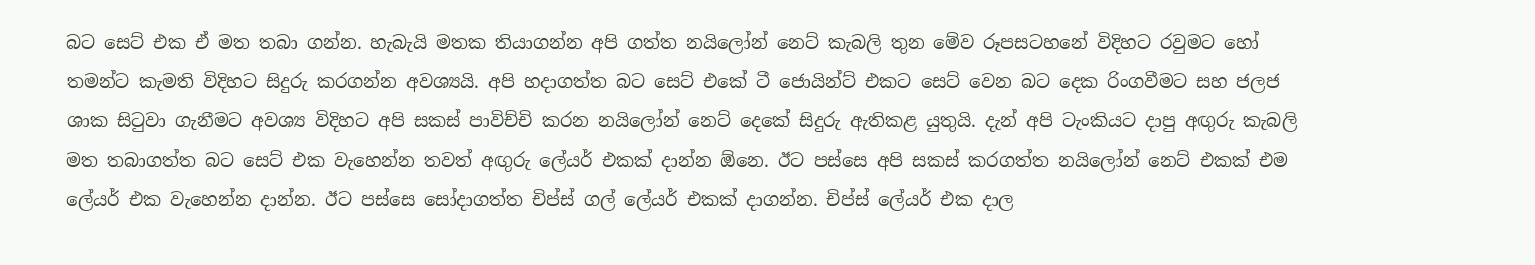බට සෙට් එක ඒ මත තබා ගන්න. හැබැයි මතක තියාගන්න අපි ගත්ත නයිලෝන් නෙට් කැබලි තුන මේව රූපසටහනේ විදිහට රවුමට හෝ තමන්ට කැමති විදිහට සිදුරු කරගන්න අවශ්‍යයි. අපි හදාගත්ත බට සෙට් එකේ ටී ජොයින්ට් එකට සෙට් වෙන බට දෙක රිංගවීමට සහ ජලජ ශාක සිටුවා ගැනීමට අවශ්‍ය විදිහට අපි සකස් පාවිච්චි කරන නයිලෝන් නෙට් දෙකේ සිදුරු ඇතිකළ යුතුයි. දැන් අපි ටැංකියට දාපු අඟුරු කැබලි මත තබාගත්ත බට සෙට් එක වැහෙන්න තවත් අඟුරු ලේයර් එකක් දාන්න ඕනෙ. ඊට පස්සෙ අපි සකස් කරගත්ත නයිලෝන් නෙට් එකක් එම ලේයර් එක වැහෙන්න දාන්න. ඊට පස්සෙ සෝදාගත්ත චිප්ස් ගල් ලේයර් එකක් දාගන්න. චිප්ස් ලේයර් එක දාල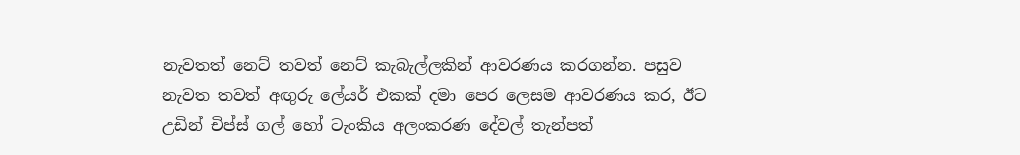නැවතත් නෙට් තවත් නෙට් කැබැල්ලකින් ආවරණය කරගන්න. පසුව නැවත තවත් අඟුරු ලේයර් එකක් දමා පෙර ලෙසම ආවරණය කර, ඊට උඩින් චිප්ස් ගල් හෝ ටැංකිය අලංකරණ දේවල් තැන්පත්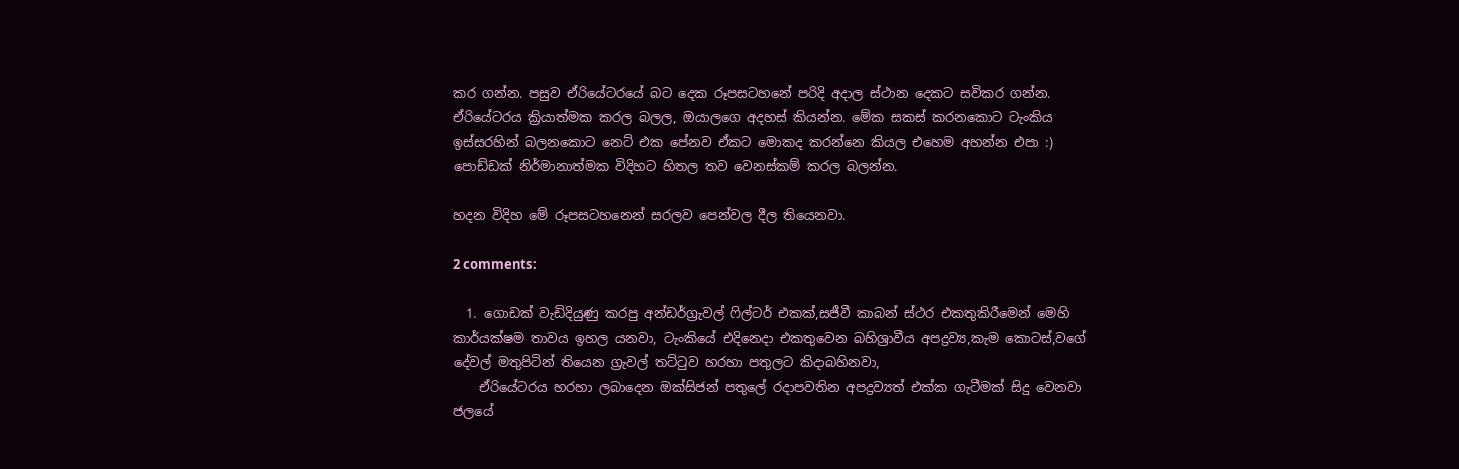කර ගන්න. පසුව ඒරියේටරයේ බට දෙක රූපසටහනේ පරිදි අදාල ස්ථාන දෙකට සවිකර ගන්න. ඒරියේටරය ක්‍රියාත්මක කරල බලල, ඔයාලගෙ අදහස් කියන්න. මේක සකස් කරනකොට ටැංකිය ඉස්සරහින් බලනකොට නෙට් එක පේනව ඒකට මොකද කරන්නෙ කියල එහෙම අහන්න එපා :) පොඩ්ඩක් නිර්මානාත්මක විදිහට හිතල තව වෙනස්කම් කරල බලන්න.

හදන විදිහ මේ රූපසටහනෙන් සරලව පෙන්වල දීල තියෙනවා.

2 comments:

  1. ගොඩක් වැඩිදියුණු කරපු අන්ඩර්ග්‍රැවල් ෆිල්ටර් එකක්,සජීවී කාබන් ස්ථර එකතුකිරීමෙන් මෙහි කාර්යක්ෂම තාවය ඉහල යනවා, ටැංකියේ එදිනෙදා එකතුවෙන බහිශ්‍රාවීය අපද්‍රව්‍ය,කැම කොටස්,වගේ දේවල් මතුපිටින් තියෙන ග්‍රැවල් තට්ටුව හරහා පතුලට කිදාබහිනවා,
    ඒරියේටරය හරහා ලබාදෙන ඔක්සිජන් පතුලේ රදාපවතින අපද්‍රව්‍යත් එක්ක ගැටීමක් සිදු වෙනවා ජලයේ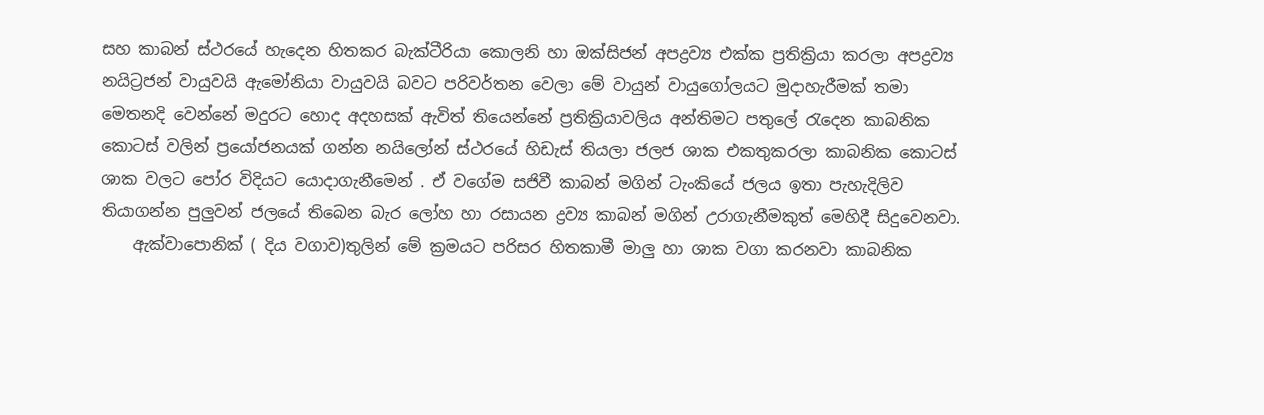සහ කාබන් ස්ථරයේ හැදෙන හිතකර බැක්ටීරියා කොලනි හා ඔක්සිජන් අපද්‍රව්‍ය එක්ක ප්‍රතික්‍රියා කරලා අපද්‍රව්‍ය නයිට්‍රජන් වායුවයි ඇමෝනියා වායුවයි බවට පරිවර්තන වෙලා මේ වායුන් වායුගෝලයට මුදාහැරීමක් තමා මෙතනදි වෙන්නේ මදුරට හොද අදහසක් ඇවිත් තියෙන්නේ ප්‍රතික්‍රියාවලිය අන්තිමට පතුලේ රැදෙන කාබනික කොටස් වලින් ප්‍රයෝජනයක් ගන්න නයිලෝන් ස්ථරයේ හිඩැස් තියලා ජලජ ශාක එකතුකරලා කාබනික කොටස් ශාක වලට පෝර විදියට යොදාගැනීමෙන් . ඒ වගේම සජිවී කාබන් මගින් ටැංකියේ ජලය ඉතා පැහැදිලිව තියාගන්න පුලුවන් ජලයේ තිබෙන බැර ලෝහ හා රසායන ද්‍රව්‍ය කාබන් මගින් උරාගැනීමකුත් මෙහිදී සිදුවෙනවා.
    ඇක්වාපොනික් ( දිය වගාව)තුලින් මේ ක්‍රමයට පරිසර හිතකාමී මාලු හා ශාක වගා කරනවා කාබනික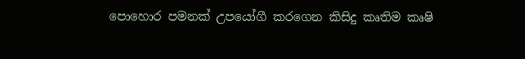පොහොර පමනක් උපයෝගී කරගෙන කිසිදු කෘතිම කෘෂි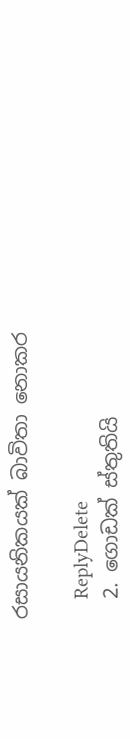රසායනිකයක් බාවිතා නොකර

    ReplyDelete
  2. ගොඩක් ස්තුතියි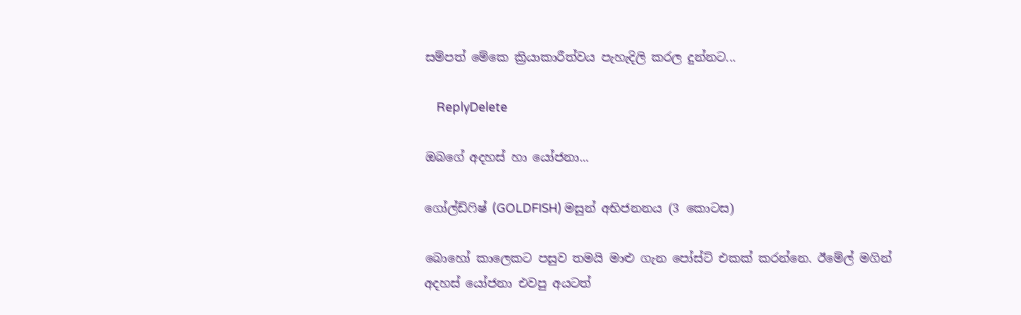සම්පත් මේකෙ ක්‍රියාකාරීත්වය පැහැදිලි කරල දුන්නට...

    ReplyDelete

ඔබගේ අදහස් හා යෝජනා...

ගෝල්ඩ්ෆිෂ් (GOLDFISH) මසුන් අභිජනනය (3 කොටස)

බොහෝ කාලෙකට පසුව තමයි මාළු ගැන පෝස්ට් එකක් කරන්නෙ. ඊමේල් මගින් අදහස් යෝජනා එවපු අයටත්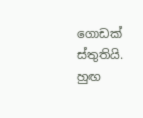ගොඩක් ස්තුතියි. හුඟ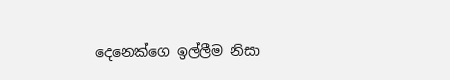දෙනෙක්ගෙ ඉල්ලීම නිසා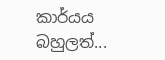කාර්යය බහුලත්...